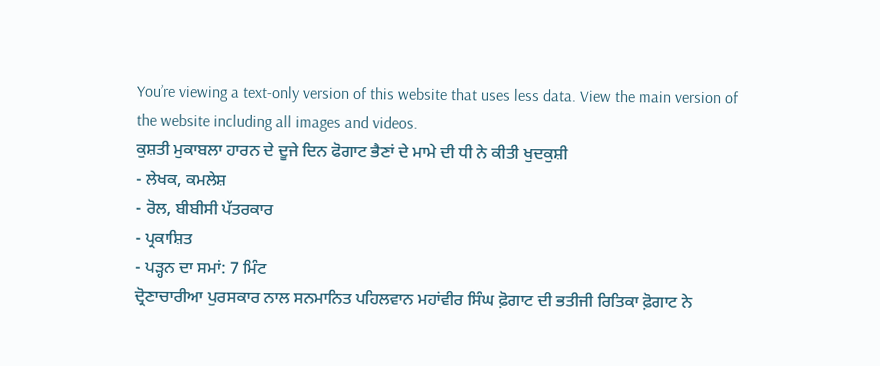You’re viewing a text-only version of this website that uses less data. View the main version of the website including all images and videos.
ਕੁਸ਼ਤੀ ਮੁਕਾਬਲਾ ਹਾਰਨ ਦੇ ਦੂਜੇ ਦਿਨ ਫੋਗਾਟ ਭੈਣਾਂ ਦੇ ਮਾਮੇ ਦੀ ਧੀ ਨੇ ਕੀਤੀ ਖੁਦਕੁਸ਼ੀ
- ਲੇਖਕ, ਕਮਲੇਸ਼
- ਰੋਲ, ਬੀਬੀਸੀ ਪੱਤਰਕਾਰ
- ਪ੍ਰਕਾਸ਼ਿਤ
- ਪੜ੍ਹਨ ਦਾ ਸਮਾਂ: 7 ਮਿੰਟ
ਦ੍ਰੋਣਾਚਾਰੀਆ ਪੁਰਸਕਾਰ ਨਾਲ ਸਨਮਾਨਿਤ ਪਹਿਲਵਾਨ ਮਹਾਂਵੀਰ ਸਿੰਘ ਫ਼ੋਗਾਟ ਦੀ ਭਤੀਜੀ ਰਿਤਿਕਾ ਫ਼ੋਗਾਟ ਨੇ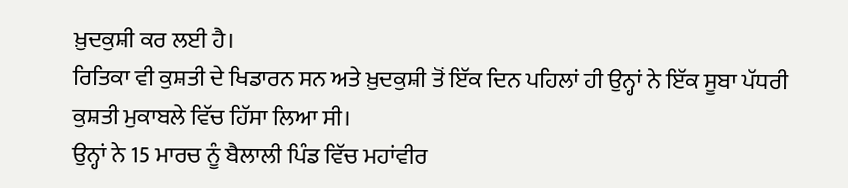ਖ਼ੁਦਕੁਸ਼ੀ ਕਰ ਲਈ ਹੈ।
ਰਿਤਿਕਾ ਵੀ ਕੁਸ਼ਤੀ ਦੇ ਖਿਡਾਰਨ ਸਨ ਅਤੇ ਖ਼ੁਦਕੁਸ਼ੀ ਤੋਂ ਇੱਕ ਦਿਨ ਪਹਿਲਾਂ ਹੀ ਉਨ੍ਹਾਂ ਨੇ ਇੱਕ ਸੂਬਾ ਪੱਧਰੀ ਕੁਸ਼ਤੀ ਮੁਕਾਬਲੇ ਵਿੱਚ ਹਿੱਸਾ ਲਿਆ ਸੀ।
ਉਨ੍ਹਾਂ ਨੇ 15 ਮਾਰਚ ਨੂੰ ਬੈਲਾਲੀ ਪਿੰਡ ਵਿੱਚ ਮਹਾਂਵੀਰ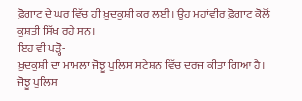ਫ਼ੋਗਾਟ ਦੇ ਘਰ ਵਿੱਚ ਹੀ ਖ਼ੁਦਕੁਸ਼ੀ ਕਰ ਲਈ। ਉਹ ਮਹਾਂਵੀਰ ਫ਼ੋਗਾਟ ਕੋਲੋਂ ਕੁਸ਼ਤੀ ਸਿੱਖ ਰਹੇ ਸਨ।
ਇਹ ਵੀ ਪੜ੍ਹੋ-
ਖ਼ੁਦਕੁਸ਼ੀ ਦਾ ਮਾਮਲਾ ਜੋਝੂ ਪੁਲਿਸ ਸਟੇਸ਼ਨ ਵਿੱਚ ਦਰਜ ਕੀਤਾ ਗਿਆ ਹੈ।
ਜੋਝੂ ਪੁਲਿਸ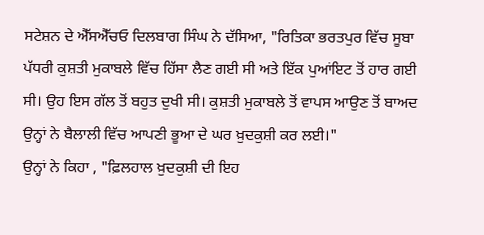ਸਟੇਸ਼ਨ ਦੇ ਐੱਸਐੱਚਓ ਦਿਲਬਾਗ ਸਿੰਘ ਨੇ ਦੱਸਿਆ, "ਰਿਤਿਕਾ ਭਰਤਪੁਰ ਵਿੱਚ ਸੂਬਾ ਪੱਧਰੀ ਕੁਸ਼ਤੀ ਮੁਕਾਬਲੇ ਵਿੱਚ ਹਿੱਸਾ ਲੈਣ ਗਈ ਸੀ ਅਤੇ ਇੱਕ ਪੁਆਂਇਟ ਤੋਂ ਹਾਰ ਗਈ ਸੀ। ਉਹ ਇਸ ਗੱਲ ਤੋਂ ਬਹੁਤ ਦੁਖੀ ਸੀ। ਕੁਸ਼ਤੀ ਮੁਕਾਬਲੇ ਤੋਂ ਵਾਪਸ ਆਉਣ ਤੋਂ ਬਾਅਦ ਉਨ੍ਹਾਂ ਨੇ ਬੈਲਾਲੀ ਵਿੱਚ ਆਪਣੀ ਭੂਆ ਦੇ ਘਰ ਖ਼ੁਦਕੁਸ਼ੀ ਕਰ ਲਈ।"
ਉਨ੍ਹਾਂ ਨੇ ਕਿਹਾ , "ਫ਼ਿਲਹਾਲ ਖ਼ੁਦਕੁਸ਼ੀ ਦੀ ਇਹ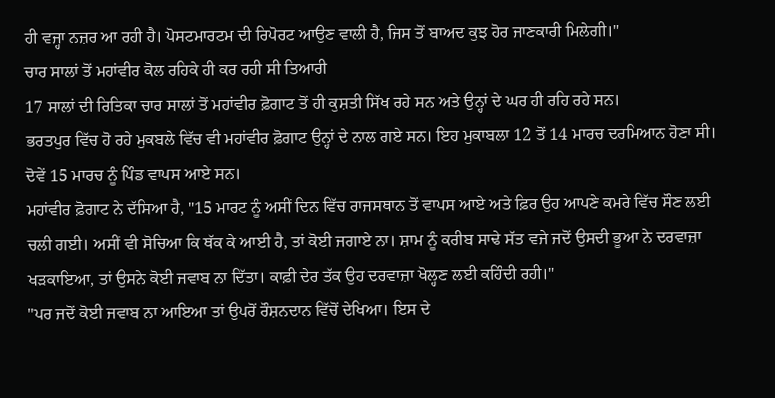ਹੀ ਵਜ੍ਹਾ ਨਜ਼ਰ ਆ ਰਹੀ ਹੈ। ਪੋਸਟਮਾਰਟਮ ਦੀ ਰਿਪੋਰਟ ਆਉਣ ਵਾਲੀ ਹੈ, ਜਿਸ ਤੋਂ ਬਾਅਦ ਕੁਝ ਹੋਰ ਜਾਣਕਾਰੀ ਮਿਲੇਗੀ।"
ਚਾਰ ਸਾਲਾਂ ਤੋਂ ਮਹਾਂਵੀਰ ਕੋਲ ਰਹਿਕੇ ਹੀ ਕਰ ਰਹੀ ਸੀ ਤਿਆਰੀ
17 ਸਾਲਾਂ ਦੀ ਰਿਤਿਕਾ ਚਾਰ ਸਾਲਾਂ ਤੋਂ ਮਹਾਂਵੀਰ ਫ਼ੋਗਾਟ ਤੋਂ ਹੀ ਕੁਸ਼ਤੀ ਸਿੱਖ ਰਹੇ ਸਨ ਅਤੇ ਉਨ੍ਹਾਂ ਦੇ ਘਰ ਹੀ ਰਹਿ ਰਹੇ ਸਨ।
ਭਰਤਪੁਰ ਵਿੱਚ ਹੋ ਰਹੇ ਮੁਕਬਲੇ ਵਿੱਚ ਵੀ ਮਹਾਂਵੀਰ ਫ਼ੋਗਾਟ ਉਨ੍ਹਾਂ ਦੇ ਨਾਲ ਗਏ ਸਨ। ਇਹ ਮੁਕਾਬਲਾ 12 ਤੋਂ 14 ਮਾਰਚ ਦਰਮਿਆਨ ਹੋਣਾ ਸੀ। ਦੋਵੇਂ 15 ਮਾਰਚ ਨੂੰ ਪਿੰਡ ਵਾਪਸ ਆਏ ਸਨ।
ਮਹਾਂਵੀਰ ਫ਼ੋਗਾਟ ਨੇ ਦੱਸਿਆ ਹੈ, "15 ਮਾਰਟ ਨੂੰ ਅਸੀਂ ਦਿਨ ਵਿੱਚ ਰਾਜਸਥਾਨ ਤੋਂ ਵਾਪਸ ਆਏ ਅਤੇ ਫ਼ਿਰ ਉਹ ਆਪਣੇ ਕਮਰੇ ਵਿੱਚ ਸੌਣ ਲਈ ਚਲੀ ਗਈ। ਅਸੀਂ ਵੀ ਸੋਚਿਆ ਕਿ ਥੱਕ ਕੇ ਆਈ ਹੈ, ਤਾਂ ਕੋਈ ਜਗਾਏ ਨਾ। ਸ਼ਾਮ ਨੂੰ ਕਰੀਬ ਸਾਢੇ ਸੱਤ ਵਜੇ ਜਦੋਂ ਉਸਦੀ ਭੂਆ ਨੇ ਦਰਵਾਜ਼ਾ ਖੜਕਾਇਆ, ਤਾਂ ਉਸਨੇ ਕੋਈ ਜਵਾਬ ਨਾ ਦਿੱਤਾ। ਕਾਫ਼ੀ ਦੇਰ ਤੱਕ ਉਹ ਦਰਵਾਜ਼ਾ ਖੋਲ੍ਹਣ ਲਈ ਕਹਿੰਦੀ ਰਹੀ।"
"ਪਰ ਜਦੋਂ ਕੋਈ ਜਵਾਬ ਨਾ ਆਇਆ ਤਾਂ ਉਪਰੋਂ ਰੌਸ਼ਨਦਾਨ ਵਿੱਚੋਂ ਦੇਖਿਆ। ਇਸ ਦੇ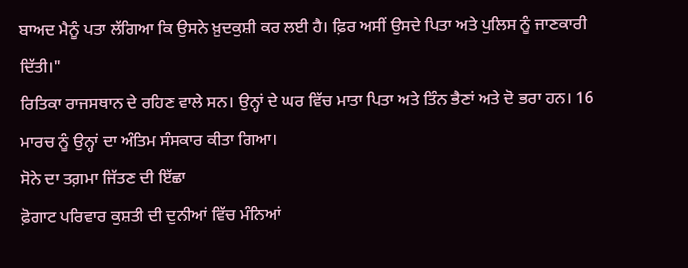ਬਾਅਦ ਮੈਨੂੰ ਪਤਾ ਲੱਗਿਆ ਕਿ ਉਸਨੇ ਖ਼ੁਦਕੁਸ਼ੀ ਕਰ ਲਈ ਹੈ। ਫ਼ਿਰ ਅਸੀਂ ਉਸਦੇ ਪਿਤਾ ਅਤੇ ਪੁਲਿਸ ਨੂੰ ਜਾਣਕਾਰੀ ਦਿੱਤੀ।"
ਰਿਤਿਕਾ ਰਾਜਸਥਾਨ ਦੇ ਰਹਿਣ ਵਾਲੇ ਸਨ। ਉਨ੍ਹਾਂ ਦੇ ਘਰ ਵਿੱਚ ਮਾਤਾ ਪਿਤਾ ਅਤੇ ਤਿੰਨ ਭੈਣਾਂ ਅਤੇ ਦੋ ਭਰਾ ਹਨ। 16 ਮਾਰਚ ਨੂੰ ਉਨ੍ਹਾਂ ਦਾ ਅੰਤਿਮ ਸੰਸਕਾਰ ਕੀਤਾ ਗਿਆ।
ਸੋਨੇ ਦਾ ਤਗ਼ਮਾ ਜਿੱਤਣ ਦੀ ਇੱਛਾ
ਫ਼ੋਗਾਟ ਪਰਿਵਾਰ ਕੁਸ਼ਤੀ ਦੀ ਦੁਨੀਆਂ ਵਿੱਚ ਮੰਨਿਆਂ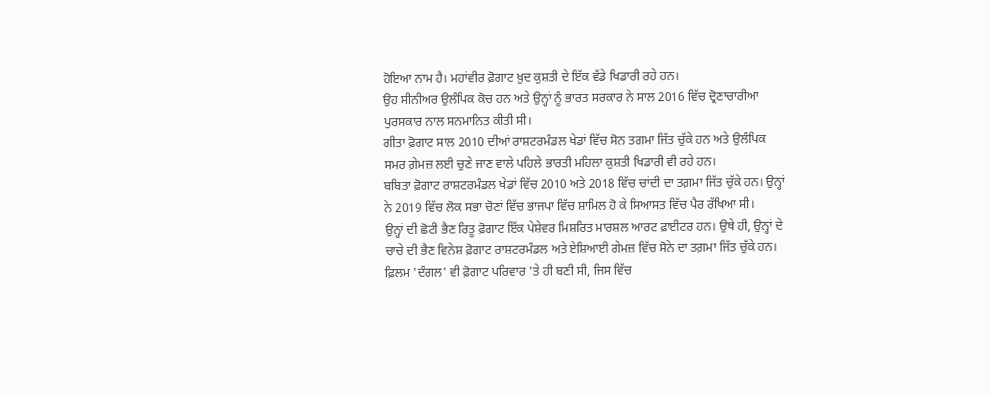ਹੋਇਆ ਨਾਮ ਹੈ। ਮਹਾਂਵੀਰ ਫ਼ੋਗਾਟ ਖ਼ੁਦ ਕੁਸ਼ਤੀ ਦੇ ਇੱਕ ਵੱਡੇ ਖਿਡਾਰੀ ਰਹੇ ਹਨ।
ਉਹ ਸੀਨੀਅਰ ਉਲੰਪਿਕ ਕੋਚ ਹਨ ਅਤੇ ਉਨ੍ਹਾਂ ਨੂੰ ਭਾਰਤ ਸਰਕਾਰ ਨੇ ਸਾਲ 2016 ਵਿੱਚ ਦ੍ਰੋਣਾਚਾਰੀਆ ਪੁਰਸਕਾਰ ਨਾਲ ਸਨਮਾਨਿਤ ਕੀਤੀ ਸੀ।
ਗੀਤਾ ਫ਼ੋਗਾਟ ਸਾਲ 2010 ਦੀਆਂ ਰਾਸ਼ਟਰਮੰਡਲ ਖੇਡਾਂ ਵਿੱਚ ਸੋਨ ਤਗਮਾ ਜਿੱਤ ਚੁੱਕੇ ਹਨ ਅਤੇ ਉਲੰਪਿਕ ਸਮਰ ਗ਼ੇਮਜ਼ ਲਈ ਚੁਣੇ ਜਾਣ ਵਾਲੇ ਪਹਿਲੇ ਭਾਰਤੀ ਮਹਿਲਾ ਕੁਸ਼ਤੀ ਖਿਡਾਰੀ ਵੀ ਰਹੇ ਹਨ।
ਬਬਿਤਾ ਫ਼ੋਗਾਟ ਰਾਸ਼ਟਰਮੰਡਲ ਖੇਡਾਂ ਵਿੱਚ 2010 ਅਤੇ 2018 ਵਿੱਚ ਚਾਂਦੀ ਦਾ ਤਗ਼ਮਾ ਜਿੱਤ ਚੁੱਕੇ ਹਨ। ਉਨ੍ਹਾਂ ਨੇ 2019 ਵਿੱਚ ਲੋਕ ਸਭਾ ਚੋਣਾਂ ਵਿੱਚ ਭਾਜਪਾ ਵਿੱਚ ਸ਼ਾਮਿਲ ਹੋ ਕੇ ਸਿਆਸਤ ਵਿੱਚ ਪੈਰ ਰੱਖਿਆ ਸੀ।
ਉਨ੍ਹਾਂ ਦੀ ਛੋਟੀ ਭੈਣ ਰਿਤੂ ਫ਼ੋਗਾਟ ਇੱਕ ਪੇਸ਼ੇਵਰ ਮਿਸ਼ਰਿਤ ਮਾਰਸ਼ਲ ਆਰਟ ਫ਼ਾਈਟਰ ਹਨ। ਉਥੇ ਹੀ, ਉਨ੍ਹਾਂ ਦੇ ਚਾਚੇ ਦੀ ਭੈਣ ਵਿਨੇਸ਼ ਫ਼ੋਗਾਟ ਰਾਸ਼ਟਰਮੰਡਲ ਅਤੇ ਏਸ਼ਿਆਈ ਗੇਮਜ਼ ਵਿੱਚ ਸੋਨੇ ਦਾ ਤਗ਼ਮਾ ਜਿੱਤ ਚੁੱਕੇ ਹਨ।
ਫ਼ਿਲਮ 'ਦੰਗਲ' ਵੀ ਫ਼ੋਗਾਟ ਪਰਿਵਾਰ 'ਤੇ ਹੀ ਬਣੀ ਸੀ, ਜਿਸ ਵਿੱਚ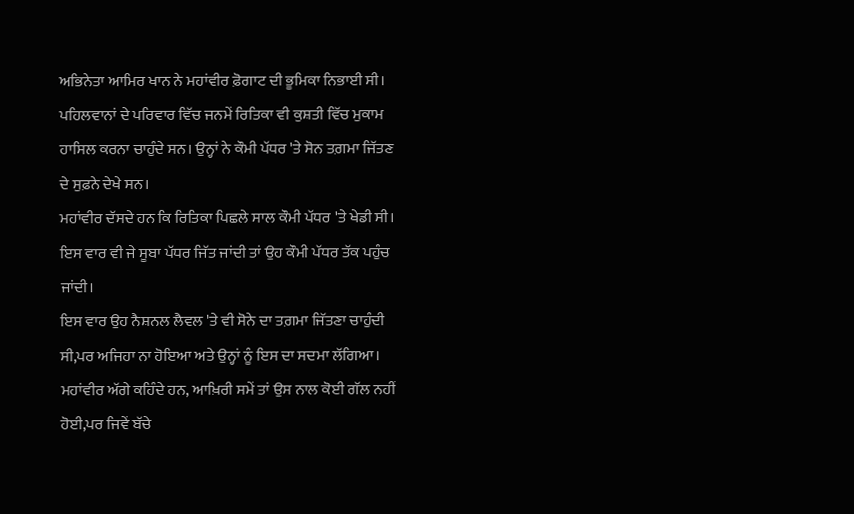ਅਭਿਨੇਤਾ ਆਮਿਰ ਖਾਨ ਨੇ ਮਹਾਂਵੀਰ ਫ਼ੋਗਾਟ ਦੀ ਭੂਮਿਕਾ ਨਿਭਾਈ ਸੀ।
ਪਹਿਲਵਾਨਾਂ ਦੇ ਪਰਿਵਾਰ ਵਿੱਚ ਜਨਮੇਂ ਰਿਤਿਕਾ ਵੀ ਕੁਸ਼ਤੀ ਵਿੱਚ ਮੁਕਾਮ ਹਾਸਿਲ ਕਰਨਾ ਚਾਹੁੰਦੇ ਸਨ। ਉਨ੍ਹਾਂ ਨੇ ਕੌਮੀ ਪੱਧਰ 'ਤੇ ਸੋਨ ਤਗ਼ਮਾ ਜਿੱਤਣ ਦੇ ਸੁਫ਼ਨੇ ਦੇਖੇ ਸਨ।
ਮਹਾਂਵੀਰ ਦੱਸਦੇ ਹਨ ਕਿ ਰਿਤਿਕਾ ਪਿਛਲੇ ਸਾਲ ਕੌਮੀ ਪੱਧਰ 'ਤੇ ਖੇਡੀ ਸੀ। ਇਸ ਵਾਰ ਵੀ ਜੇ ਸੂਬਾ ਪੱਧਰ ਜਿੱਤ ਜਾਂਦੀ ਤਾਂ ਉਹ ਕੌਮੀ ਪੱਧਰ ਤੱਕ ਪਹੁੰਚ ਜਾਂਦੀ।
ਇਸ ਵਾਰ ਉਹ ਨੈਸ਼ਨਲ ਲੈਵਲ 'ਤੇ ਵੀ ਸੋਨੇ ਦਾ ਤਗ਼ਮਾ ਜਿੱਤਣਾ ਚਾਹੁੰਦੀ ਸੀ,ਪਰ ਅਜਿਹਾ ਨਾ ਹੋਇਆ ਅਤੇ ਉਨ੍ਹਾਂ ਨੂੰ ਇਸ ਦਾ ਸਦਮਾ ਲੱਗਿਆ।
ਮਹਾਂਵੀਰ ਅੱਗੇ ਕਹਿੰਦੇ ਹਨ, ਆਖ਼ਿਰੀ ਸਮੇਂ ਤਾਂ ਉਸ ਨਾਲ ਕੋਈ ਗੱਲ ਨਹੀਂ ਹੋਈ,ਪਰ ਜਿਵੇਂ ਬੱਚੇ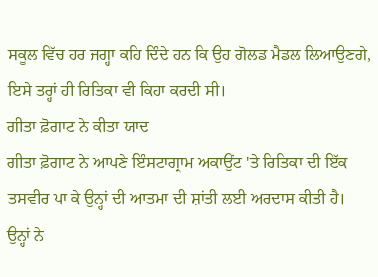ਸਕੂਲ ਵਿੱਚ ਹਰ ਜਗ੍ਹਾ ਕਹਿ ਦਿੰਦੇ ਹਨ ਕਿ ਉਹ ਗੋਲਡ ਮੈਡਲ ਲਿਆਉਣਗੇ, ਇਸੇ ਤਰ੍ਹਾਂ ਹੀ ਰਿਤਿਕਾ ਵੀ ਕਿਹਾ ਕਰਦੀ ਸੀ।
ਗੀਤਾ ਫ਼ੋਗਾਟ ਨੇ ਕੀਤਾ ਯਾਦ
ਗੀਤਾ ਫ਼ੋਗਾਟ ਨੇ ਆਪਣੇ ਇੰਸਟਾਗ੍ਰਾਮ ਅਕਾਉਂਟ 'ਤੇ ਰਿਤਿਕਾ ਦੀ ਇੱਕ ਤਸਵੀਰ ਪਾ ਕੇ ਉਨ੍ਹਾਂ ਦੀ ਆਤਮਾ ਦੀ ਸ਼ਾਂਤੀ ਲਈ ਅਰਦਾਸ ਕੀਤੀ ਹੈ।
ਉਨ੍ਹਾਂ ਨੇ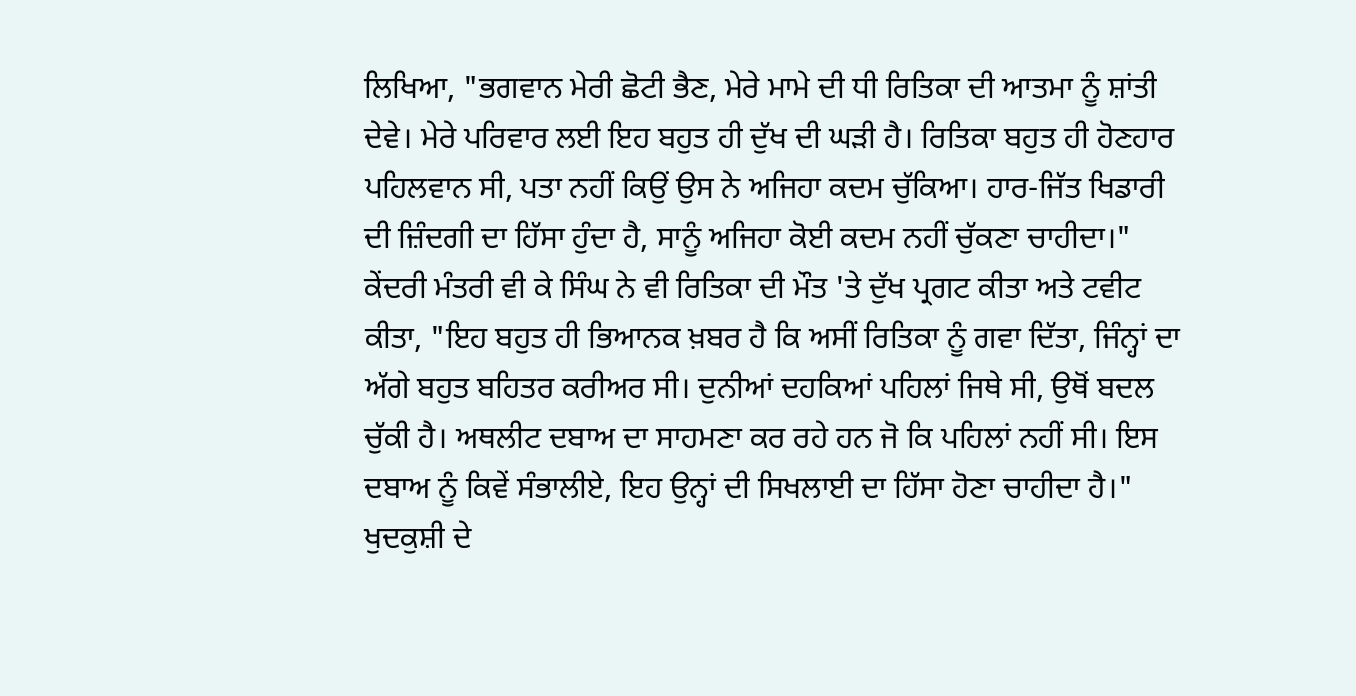ਲਿਖਿਆ, "ਭਗਵਾਨ ਮੇਰੀ ਛੋਟੀ ਭੈਣ, ਮੇਰੇ ਮਾਮੇ ਦੀ ਧੀ ਰਿਤਿਕਾ ਦੀ ਆਤਮਾ ਨੂੰ ਸ਼ਾਂਤੀ ਦੇਵੇ। ਮੇਰੇ ਪਰਿਵਾਰ ਲਈ ਇਹ ਬਹੁਤ ਹੀ ਦੁੱਖ ਦੀ ਘੜੀ ਹੈ। ਰਿਤਿਕਾ ਬਹੁਤ ਹੀ ਹੋਣਹਾਰ ਪਹਿਲਵਾਨ ਸੀ, ਪਤਾ ਨਹੀਂ ਕਿਉਂ ਉਸ ਨੇ ਅਜਿਹਾ ਕਦਮ ਚੁੱਕਿਆ। ਹਾਰ-ਜਿੱਤ ਖਿਡਾਰੀ ਦੀ ਜ਼ਿੰਦਗੀ ਦਾ ਹਿੱਸਾ ਹੁੰਦਾ ਹੈ, ਸਾਨੂੰ ਅਜਿਹਾ ਕੋਈ ਕਦਮ ਨਹੀਂ ਚੁੱਕਣਾ ਚਾਹੀਦਾ।"
ਕੇਂਦਰੀ ਮੰਤਰੀ ਵੀ ਕੇ ਸਿੰਘ ਨੇ ਵੀ ਰਿਤਿਕਾ ਦੀ ਮੌਤ 'ਤੇ ਦੁੱਖ ਪ੍ਰਗਟ ਕੀਤਾ ਅਤੇ ਟਵੀਟ ਕੀਤਾ, "ਇਹ ਬਹੁਤ ਹੀ ਭਿਆਨਕ ਖ਼ਬਰ ਹੈ ਕਿ ਅਸੀਂ ਰਿਤਿਕਾ ਨੂੰ ਗਵਾ ਦਿੱਤਾ, ਜਿੰਨ੍ਹਾਂ ਦਾ ਅੱਗੇ ਬਹੁਤ ਬਹਿਤਰ ਕਰੀਅਰ ਸੀ। ਦੁਨੀਆਂ ਦਹਕਿਆਂ ਪਹਿਲਾਂ ਜਿਥੇ ਸੀ, ਉਥੋਂ ਬਦਲ ਚੁੱਕੀ ਹੈ। ਅਥਲੀਟ ਦਬਾਅ ਦਾ ਸਾਹਮਣਾ ਕਰ ਰਹੇ ਹਨ ਜੋ ਕਿ ਪਹਿਲਾਂ ਨਹੀਂ ਸੀ। ਇਸ ਦਬਾਅ ਨੂੰ ਕਿਵੇਂ ਸੰਭਾਲੀਏ, ਇਹ ਉਨ੍ਹਾਂ ਦੀ ਸਿਖਲਾਈ ਦਾ ਹਿੱਸਾ ਹੋਣਾ ਚਾਹੀਦਾ ਹੈ।"
ਖੁਦਕੁਸ਼ੀ ਦੇ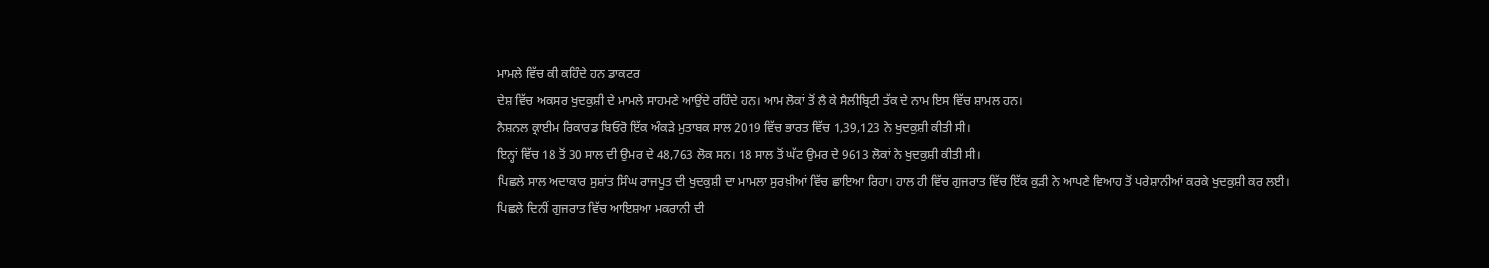ਮਾਮਲੇ ਵਿੱਚ ਕੀ ਕਹਿੰਦੇ ਹਨ ਡਾਕਟਰ
ਦੇਸ਼ ਵਿੱਚ ਅਕਸਰ ਖੁਦਕੁਸ਼ੀ ਦੇ ਮਾਮਲੇ ਸਾਹਮਣੇ ਆਉਂਦੇ ਰਹਿੰਦੇ ਹਨ। ਆਮ ਲੋਕਾਂ ਤੋਂ ਲੈ ਕੇ ਸੈਲੀਬ੍ਰਿਟੀ ਤੱਕ ਦੇ ਨਾਮ ਇਸ ਵਿੱਚ ਸ਼ਾਮਲ ਹਨ।
ਨੈਸ਼ਨਲ ਕ੍ਰਾਈਮ ਰਿਕਾਰਡ ਬਿਓਰੋ ਇੱਕ ਅੰਕੜੇ ਮੁਤਾਬਕ ਸਾਲ 2019 ਵਿੱਚ ਭਾਰਤ ਵਿੱਚ 1,39,123 ਨੇ ਖੁਦਕੁਸ਼ੀ ਕੀਤੀ ਸੀ।
ਇਨ੍ਹਾਂ ਵਿੱਚ 18 ਤੋਂ 30 ਸਾਲ ਦੀ ਉਮਰ ਦੇ 48,763 ਲੋਕ ਸਨ। 18 ਸਾਲ ਤੋਂ ਘੱਟ ਉਮਰ ਦੇ 9613 ਲੋਕਾਂ ਨੇ ਖੁਦਕੁਸ਼ੀ ਕੀਤੀ ਸੀ।
ਪਿਛਲੇ ਸਾਲ ਅਦਾਕਾਰ ਸੁਸ਼ਾਂਤ ਸਿੰਘ ਰਾਜਪੂਤ ਦੀ ਖੁਦਕੁਸ਼ੀ ਦਾ ਮਾਮਲਾ ਸੁਰਖ਼ੀਆਂ ਵਿੱਚ ਛਾਇਆ ਰਿਹਾ। ਹਾਲ ਹੀ ਵਿੱਚ ਗੁਜਰਾਤ ਵਿੱਚ ਇੱਕ ਕੁੜੀ ਨੇ ਆਪਣੇ ਵਿਆਹ ਤੋਂ ਪਰੇਸ਼ਾਨੀਆਂ ਕਰਕੇ ਖੁਦਕੁਸ਼ੀ ਕਰ ਲਈ।
ਪਿਛਲੇ ਦਿਨੀਂ ਗੁਜਰਾਤ ਵਿੱਚ ਆਇਸ਼ਆ ਮਕਰਾਨੀ ਦੀ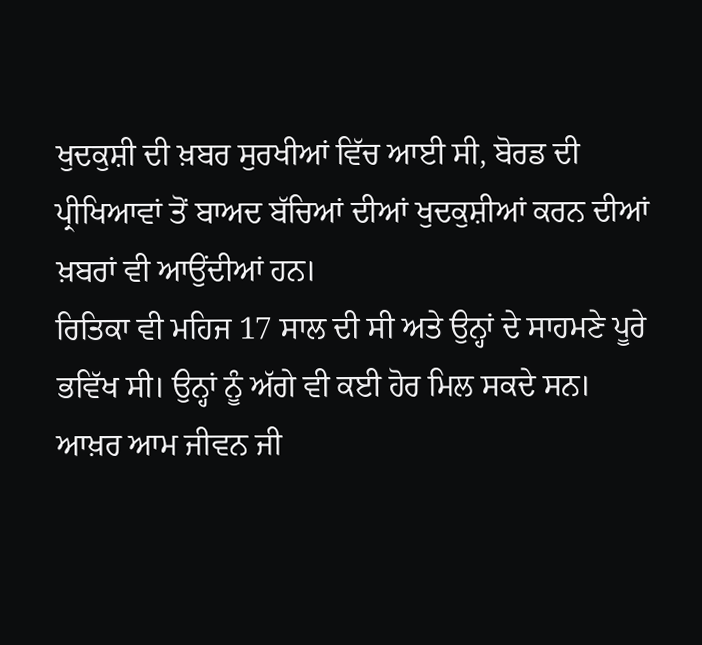ਖੁਦਕੁਸ਼ੀ ਦੀ ਖ਼ਬਰ ਸੁਰਖੀਆਂ ਵਿੱਚ ਆਈ ਸੀ, ਬੋਰਡ ਦੀ ਪ੍ਰੀਖਿਆਵਾਂ ਤੋਂ ਬਾਅਦ ਬੱਚਿਆਂ ਦੀਆਂ ਖੁਦਕੁਸ਼ੀਆਂ ਕਰਨ ਦੀਆਂ ਖ਼ਬਰਾਂ ਵੀ ਆਉਂਦੀਆਂ ਹਨ।
ਰਿਤਿਕਾ ਵੀ ਮਹਿਜ 17 ਸਾਲ ਦੀ ਸੀ ਅਤੇ ਉਨ੍ਹਾਂ ਦੇ ਸਾਹਮਣੇ ਪੂਰੇ ਭਵਿੱਖ ਸੀ। ਉਨ੍ਹਾਂ ਨੂੰ ਅੱਗੇ ਵੀ ਕਈ ਹੋਰ ਮਿਲ ਸਕਦੇ ਸਨ।
ਆਖ਼ਰ ਆਮ ਜੀਵਨ ਜੀ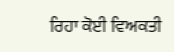ਰਿਹਾ ਕੋਈ ਵਿਅਕਤੀ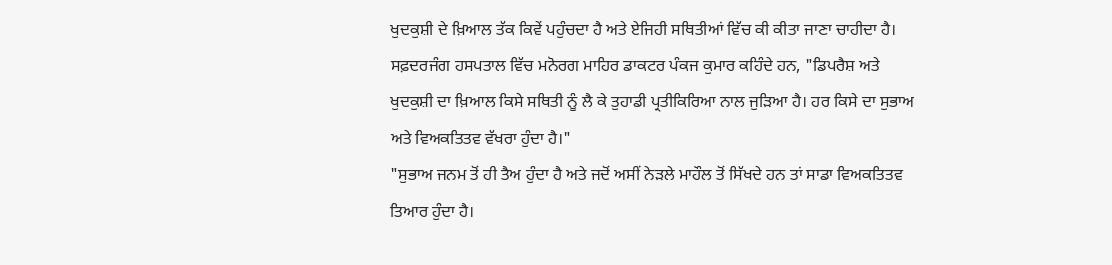ਖੁਦਕੁਸ਼ੀ ਦੇ ਖ਼ਿਆਲ ਤੱਕ ਕਿਵੇਂ ਪਹੁੰਚਦਾ ਹੈ ਅਤੇ ਏਜਿਹੀ ਸਥਿਤੀਆਂ ਵਿੱਚ ਕੀ ਕੀਤਾ ਜਾਣਾ ਚਾਹੀਦਾ ਹੈ।
ਸਫ਼ਦਰਜੰਗ ਹਸਪਤਾਲ ਵਿੱਚ ਮਨੋਰਗ ਮਾਹਿਰ ਡਾਕਟਰ ਪੰਕਜ ਕੁਮਾਰ ਕਹਿੰਦੇ ਹਨ, "ਡਿਪਰੈਸ਼ ਅਤੇ ਖੁਦਕੁਸ਼ੀ ਦਾ ਖ਼ਿਆਲ ਕਿਸੇ ਸਥਿਤੀ ਨੂੰ ਲੈ ਕੇ ਤੁਹਾਡੀ ਪ੍ਰਤੀਕਿਰਿਆ ਨਾਲ ਜੁੜਿਆ ਹੈ। ਹਰ ਕਿਸੇ ਦਾ ਸੁਭਾਅ ਅਤੇ ਵਿਅਕਤਿਤਵ ਵੱਖਰਾ ਹੁੰਦਾ ਹੈ।"
"ਸੁਭਾਅ ਜਨਮ ਤੋਂ ਹੀ ਤੈਅ ਹੁੰਦਾ ਹੈ ਅਤੇ ਜਦੋਂ ਅਸੀਂ ਨੇੜਲੇ ਮਾਹੌਲ ਤੋਂ ਸਿੱਖਦੇ ਹਨ ਤਾਂ ਸਾਡਾ ਵਿਅਕਤਿਤਵ ਤਿਆਰ ਹੁੰਦਾ ਹੈ।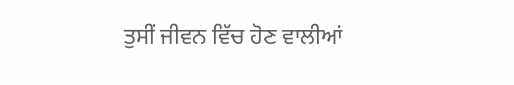ਤੁਸੀਂ ਜੀਵਨ ਵਿੱਚ ਹੋਣ ਵਾਲੀਆਂ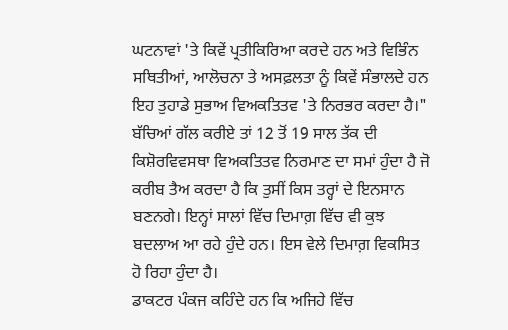ਘਟਨਾਵਾਂ 'ਤੇ ਕਿਵੇਂ ਪ੍ਰਤੀਕਿਰਿਆ ਕਰਦੇ ਹਨ ਅਤੇ ਵਿਭਿੰਨ ਸਥਿਤੀਆਂ, ਆਲੋਚਨਾ ਤੇ ਅਸਫ਼ਲਤਾ ਨੂੰ ਕਿਵੇਂ ਸੰਭਾਲਦੇ ਹਨ ਇਹ ਤੁਹਾਡੇ ਸੁਭਾਅ ਵਿਅਕਤਿਤਵ 'ਤੇ ਨਿਰਭਰ ਕਰਦਾ ਹੈ।"
ਬੱਚਿਆਂ ਗੱਲ ਕਰੀਏ ਤਾਂ 12 ਤੋਂ 19 ਸਾਲ ਤੱਕ ਦੀ ਕਿਸ਼ੋਰਵਿਵਸਥਾ ਵਿਅਕਤਿਤਵ ਨਿਰਮਾਣ ਦਾ ਸਮਾਂ ਹੁੰਦਾ ਹੈ ਜੋ ਕਰੀਬ ਤੈਅ ਕਰਦਾ ਹੈ ਕਿ ਤੁਸੀਂ ਕਿਸ ਤਰ੍ਹਾਂ ਦੇ ਇਨਸਾਨ ਬਣਨਗੇ। ਇਨ੍ਹਾਂ ਸਾਲਾਂ ਵਿੱਚ ਦਿਮਾਗ਼ ਵਿੱਚ ਵੀ ਕੁਝ ਬਦਲਾਅ ਆ ਰਹੇ ਹੁੰਦੇ ਹਨ। ਇਸ ਵੇਲੇ ਦਿਮਾਗ਼ ਵਿਕਸਿਤ ਹੋ ਰਿਹਾ ਹੁੰਦਾ ਹੈ।
ਡਾਕਟਰ ਪੰਕਜ ਕਹਿੰਦੇ ਹਨ ਕਿ ਅਜਿਹੇ ਵਿੱਚ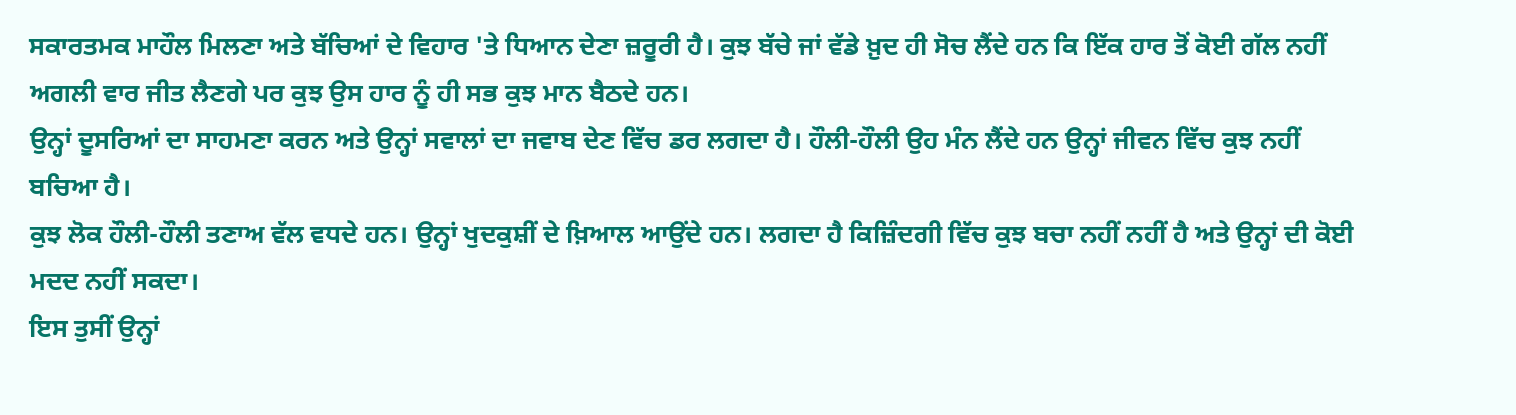ਸਕਾਰਤਮਕ ਮਾਹੌਲ ਮਿਲਣਾ ਅਤੇ ਬੱਚਿਆਂ ਦੇ ਵਿਹਾਰ 'ਤੇ ਧਿਆਨ ਦੇਣਾ ਜ਼ਰੂਰੀ ਹੈ। ਕੁਝ ਬੱਚੇ ਜਾਂ ਵੱਡੇ ਖ਼ੁਦ ਹੀ ਸੋਚ ਲੈਂਦੇ ਹਨ ਕਿ ਇੱਕ ਹਾਰ ਤੋਂ ਕੋਈ ਗੱਲ ਨਹੀਂ ਅਗਲੀ ਵਾਰ ਜੀਤ ਲੈਣਗੇ ਪਰ ਕੁਝ ਉਸ ਹਾਰ ਨੂੰ ਹੀ ਸਭ ਕੁਝ ਮਾਨ ਬੈਠਦੇ ਹਨ।
ਉਨ੍ਹਾਂ ਦੂਸਰਿਆਂ ਦਾ ਸਾਹਮਣਾ ਕਰਨ ਅਤੇ ਉਨ੍ਹਾਂ ਸਵਾਲਾਂ ਦਾ ਜਵਾਬ ਦੇਣ ਵਿੱਚ ਡਰ ਲਗਦਾ ਹੈ। ਹੌਲੀ-ਹੌਲੀ ਉਹ ਮੰਨ ਲੈਂਦੇ ਹਨ ਉਨ੍ਹਾਂ ਜੀਵਨ ਵਿੱਚ ਕੁਝ ਨਹੀਂ ਬਚਿਆ ਹੈ।
ਕੁਝ ਲੋਕ ਹੌਲੀ-ਹੌਲੀ ਤਣਾਅ ਵੱਲ ਵਧਦੇ ਹਨ। ਉਨ੍ਹਾਂ ਖੁਦਕੁਸ਼ੀਂ ਦੇ ਖ਼ਿਆਲ ਆਉਂਦੇ ਹਨ। ਲਗਦਾ ਹੈ ਕਿਜ਼ਿੰਦਗੀ ਵਿੱਚ ਕੁਝ ਬਚਾ ਨਹੀਂ ਨਹੀਂ ਹੈ ਅਤੇ ਉਨ੍ਹਾਂ ਦੀ ਕੋਈ ਮਦਦ ਨਹੀਂ ਸਕਦਾ।
ਇਸ ਤੁਸੀਂ ਉਨ੍ਹਾਂ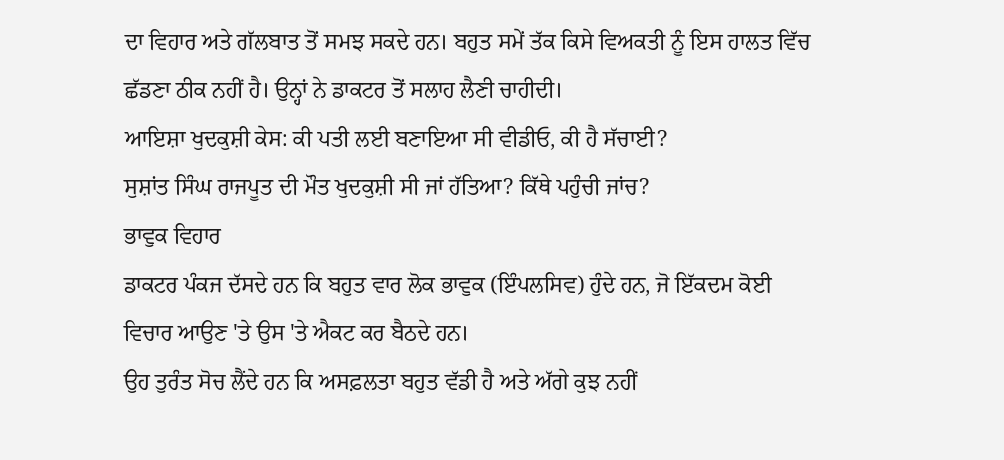ਦਾ ਵਿਹਾਰ ਅਤੇ ਗੱਲਬਾਤ ਤੋਂ ਸਮਝ ਸਕਦੇ ਹਨ। ਬਹੁਤ ਸਮੇਂ ਤੱਕ ਕਿਸੇ ਵਿਅਕਤੀ ਨੂੰ ਇਸ ਹਾਲਤ ਵਿੱਚ ਛੱਡਣਾ ਠੀਕ ਨਹੀਂ ਹੈ। ਉਨ੍ਹਾਂ ਨੇ ਡਾਕਟਰ ਤੋਂ ਸਲਾਹ ਲੈਣੀ ਚਾਹੀਦੀ।
ਆਇਸ਼ਾ ਖੁਦਕੁਸ਼ੀ ਕੇਸ: ਕੀ ਪਤੀ ਲਈ ਬਣਾਇਆ ਸੀ ਵੀਡੀਓ, ਕੀ ਹੈ ਸੱਚਾਈ?
ਸੁਸ਼ਾਂਤ ਸਿੰਘ ਰਾਜਪੂਤ ਦੀ ਮੌਤ ਖੁਦਕੁਸ਼ੀ ਸੀ ਜਾਂ ਹੱਤਿਆ? ਕਿੱਥੇ ਪਹੁੰਚੀ ਜਾਂਚ?
ਭਾਵੁਕ ਵਿਹਾਰ
ਡਾਕਟਰ ਪੰਕਜ ਦੱਸਦੇ ਹਨ ਕਿ ਬਹੁਤ ਵਾਰ ਲੋਕ ਭਾਵੁਕ (ਇੰਪਲਸਿਵ) ਹੁੰਦੇ ਹਨ, ਜੋ ਇੱਕਦਮ ਕੋਈ ਵਿਚਾਰ ਆਉਣ 'ਤੇ ਉਸ 'ਤੇ ਐਕਟ ਕਰ ਬੈਠਦੇ ਹਨ।
ਉਹ ਤੁਰੰਤ ਸੋਚ ਲੈਂਦੇ ਹਨ ਕਿ ਅਸਫ਼ਲਤਾ ਬਹੁਤ ਵੱਡੀ ਹੈ ਅਤੇ ਅੱਗੇ ਕੁਝ ਨਹੀਂ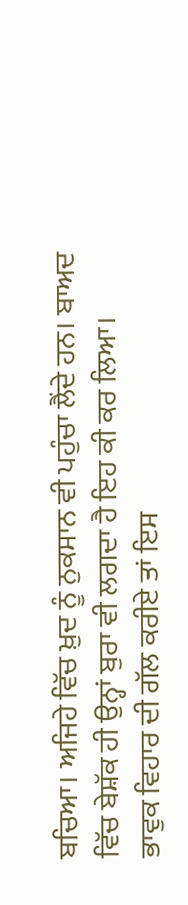ਬਚਿਆ। ਅਜਿਹੇ ਵਿੱਚ ਖ਼ੁਦ ਨੂੰ ਨੁਕਸਾਨ ਵੀ ਪਹੁੰਚਾ ਲੈਂਦੇ ਹਨ। ਬਾਅਦ ਵਿੱਚ ਬੇਸ਼ੱਕ ਹੀ ਉਨ੍ਹਾਂ ਬੁਰਾ ਵੀ ਲਗਦਾ ਹੈ ਇਹ ਕੀ ਕਰ ਲਿਆ।
ਭਾਵੁਕ ਵਿਹਾਰ ਦੀ ਗੱਲ ਕਰੀਏ ਤਾਂ ਇਸ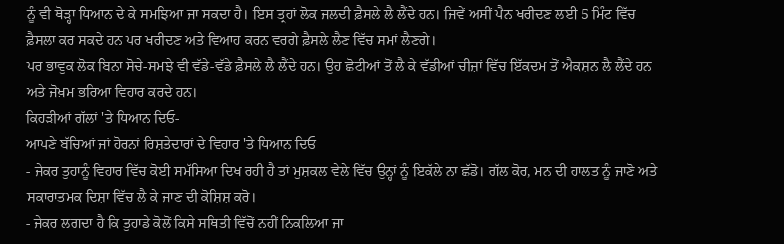ਨੂੰ ਵੀ ਥੋੜ੍ਹਾ ਧਿਆਨ ਦੇ ਕੇ ਸਮਝਿਆ ਜਾ ਸਕਦਾ ਹੈ। ਇਸ ਤ੍ਰਹਾਂ ਲੋਕ ਜਲਦੀ ਫ਼ੈਸਲੇ ਲੈ ਲੈਂਦੇ ਹਨ। ਜਿਵੇਂ ਅਸੀਂ ਪੈਨ ਖਰੀਦਣ ਲਈ 5 ਮਿੰਟ ਵਿੱਚ ਫ਼ੈਸਲਾ ਕਰ ਸਕਦੇ ਹਨ ਪਰ ਖਰੀਦਣ ਅਤੇ ਵਿਆਹ ਕਰਨ ਵਰਗੇ ਫ਼ੈਸਲੇ ਲੈਣ ਵਿੱਚ ਸਮਾਂ ਲੈਣਗੇ।
ਪਰ ਭਾਵੁਕ ਲੋਕ ਬਿਨਾ ਸੋਚੇ-ਸਮਝੇ ਵੀ ਵੱਡੇ-ਵੱਡੇ ਫ਼ੈਸਲੇ ਲੈ ਲੈਂਦੇ ਹਨ। ਉਹ ਛੋਟੀਆਂ ਤੋਂ ਲੈ ਕੇ ਵੱਡੀਆਂ ਚੀਜ਼ਾਂ ਵਿੱਚ ਇੱਕਦਮ ਤੋਂ ਐਕਸ਼ਨ ਲੈ ਲੈਂਦੇ ਹਨ ਅਤੇ ਜੋਖ਼ਮ ਭਰਿਆ ਵਿਹਾਰ ਕਰਦੇ ਹਨ।
ਕਿਹੜੀਆਂ ਗੱਲਾਂ 'ਤੇ ਧਿਆਨ ਦਿਓ-
ਆਪਣੇ ਬੱਚਿਆਂ ਜਾਂ ਹੋਰਨਾਂ ਰਿਸ਼ਤੇਦਾਰਾਂ ਦੇ ਵਿਹਾਰ 'ਤੇ ਧਿਆਨ ਦਿਓ
- ਜੇਕਰ ਤੁਹਾਨੂੰ ਵਿਹਾਰ ਵਿੱਚ ਕੋਈ ਸਮੱਸਿਆ ਦਿਖ ਰਹੀ ਹੈ ਤਾਂ ਮੁਸ਼ਕਲ ਵੇਲੇ ਵਿੱਚ ਉਨ੍ਹਾਂ ਨੂੰ ਇਕੱਲੇ ਨਾ ਛੱਡੋ। ਗੱਲ ਕੋਰ, ਮਨ ਦੀ ਹਾਲਤ ਨੂੰ ਜਾਣੋ ਅਤੇ ਸਕਾਰਾਤਮਕ ਦਿਸ਼ਾ ਵਿੱਚ ਲੈ ਕੇ ਜਾਣ ਦੀ ਕੋਸ਼ਿਸ਼ ਕਰੋ।
- ਜੇਕਰ ਲਗਦਾ ਹੈ ਕਿ ਤੁਹਾਡੇ ਕੋਲੋਂ ਕਿਸੇ ਸਥਿਤੀ ਵਿੱਚੋਂ ਨਹੀਂ ਨਿਕਲਿਆ ਜਾ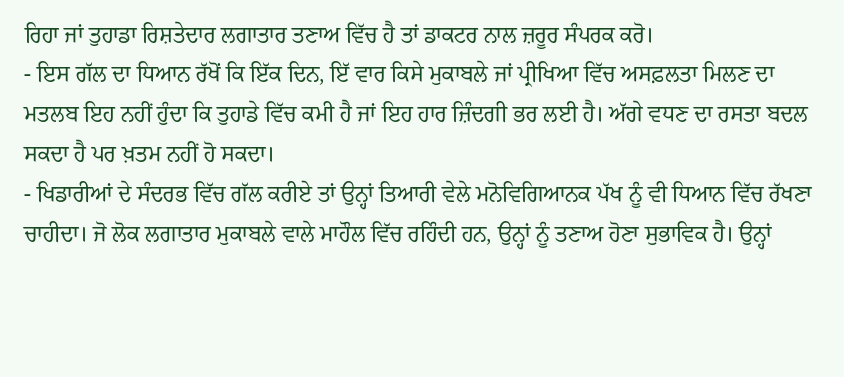ਰਿਹਾ ਜਾਂ ਤੁਹਾਡਾ ਰਿਸ਼ਤੇਦਾਰ ਲਗਾਤਾਰ ਤਣਾਅ ਵਿੱਚ ਹੈ ਤਾਂ ਡਾਕਟਰ ਨਾਲ ਜ਼ਰੂਰ ਸੰਪਰਕ ਕਰੋ।
- ਇਸ ਗੱਲ ਦਾ ਧਿਆਨ ਰੱਖੋਂ ਕਿ ਇੱਕ ਦਿਨ, ਇੱ ਵਾਰ ਕਿਸੇ ਮੁਕਾਬਲੇ ਜਾਂ ਪ੍ਰੀਖਿਆ ਵਿੱਚ ਅਸਫ਼ਲਤਾ ਮਿਲਣ ਦਾ ਮਤਲਬ ਇਹ ਨਹੀਂ ਹੁੰਦਾ ਕਿ ਤੁਹਾਡੇ ਵਿੱਚ ਕਮੀ ਹੈ ਜਾਂ ਇਹ ਹਾਰ ਜ਼ਿੰਦਗੀ ਭਰ ਲਈ ਹੈ। ਅੱਗੇ ਵਧਣ ਦਾ ਰਸਤਾ ਬਦਲ ਸਕਦਾ ਹੈ ਪਰ ਖ਼ਤਮ ਨਹੀਂ ਹੋ ਸਕਦਾ।
- ਖਿਡਾਰੀਆਂ ਦੇ ਸੰਦਰਭ ਵਿੱਚ ਗੱਲ ਕਰੀਏ ਤਾਂ ਉਨ੍ਹਾਂ ਤਿਆਰੀ ਵੇਲੇ ਮਨੋਵਿਗਿਆਨਕ ਪੱਖ ਨੂੰ ਵੀ ਧਿਆਨ ਵਿੱਚ ਰੱਖਣਾ ਚਾਹੀਦਾ। ਜੋ ਲੋਕ ਲਗਾਤਾਰ ਮੁਕਾਬਲੇ ਵਾਲੇ ਮਾਹੌਲ ਵਿੱਚ ਰਹਿੰਦੀ ਹਨ, ਉਨ੍ਹਾਂ ਨੂੰ ਤਣਾਅ ਹੋਣਾ ਸੁਭਾਵਿਕ ਹੈ। ਉਨ੍ਹਾਂ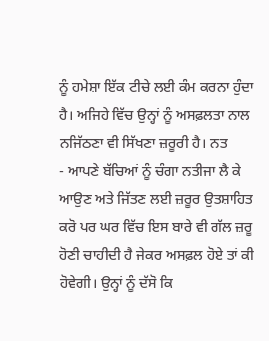ਨੂੰ ਹਮੇਸ਼ਾ ਇੱਕ ਟੀਚੇ ਲਈ ਕੰਮ ਕਰਨਾ ਹੁੰਦਾ ਹੈ। ਅਜਿਹੇ ਵਿੱਚ ਉਨ੍ਹਾਂ ਨੂੰ ਅਸਫ਼ਲਤਾ ਨਾਲ ਨਜਿੱਠਣਾ ਵੀ ਸਿੱਖਣਾ ਜ਼ਰੂਰੀ ਹੈ। ਨਤ
- ਆਪਣੇ ਬੱਚਿਆਂ ਨੂੰ ਚੰਗਾ ਨਤੀਜਾ ਲੈ ਕੇ ਆਉਣ ਅਤੇ ਜਿੱਤਣ ਲਈ ਜ਼ਰੂਰ ਉਤਸ਼ਾਹਿਤ ਕਰੋ ਪਰ ਘਰ ਵਿੱਚ ਇਸ ਬਾਰੇ ਵੀ ਗੱਲ ਜ਼ਰੂ ਹੋਣੀ ਚਾਹੀਦੀ ਹੈ ਜੇਕਰ ਅਸਫ਼ਲ ਹੋਏ ਤਾਂ ਕੀ ਹੋਵੇਗੀ। ਉਨ੍ਹਾਂ ਨੂੰ ਦੱਸੋ ਕਿ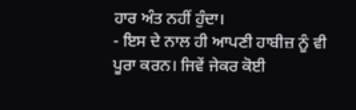ਹਾਰ ਅੰਤ ਨਹੀਂ ਹੁੰਦਾ।
- ਇਸ ਦੇ ਨਾਲ ਹੀ ਆਪਣੀ ਹਾਬੀਜ਼ ਨੂੰ ਵੀ ਪੂਰਾ ਕਰਨ। ਜਿਵੇਂ ਜੇਕਰ ਕੋਈ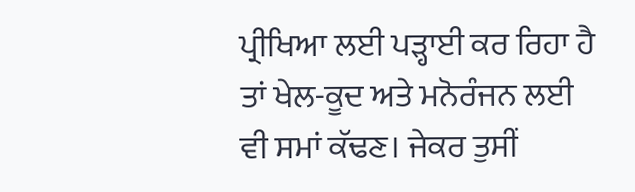ਪ੍ਰੀਖਿਆ ਲਈ ਪੜ੍ਹਾਈ ਕਰ ਰਿਹਾ ਹੈ ਤਾਂ ਖੇਲ-ਕੂਦ ਅਤੇ ਮਨੋਰੰਜਨ ਲਈ ਵੀ ਸਮਾਂ ਕੱਢਣ। ਜੇਕਰ ਤੁਸੀਂ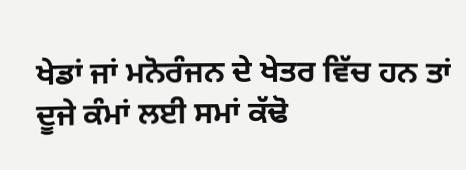ਖੇਡਾਂ ਜਾਂ ਮਨੋਰੰਜਨ ਦੇ ਖੇਤਰ ਵਿੱਚ ਹਨ ਤਾਂ ਦੂਜੇ ਕੰਮਾਂ ਲਈ ਸਮਾਂ ਕੱਢੋ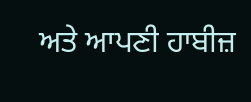ਅਤੇ ਆਪਣੀ ਹਾਬੀਜ਼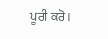ਪੂਰੀ ਕਰੋ।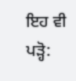ਇਹ ਵੀ ਪੜ੍ਹੋ: